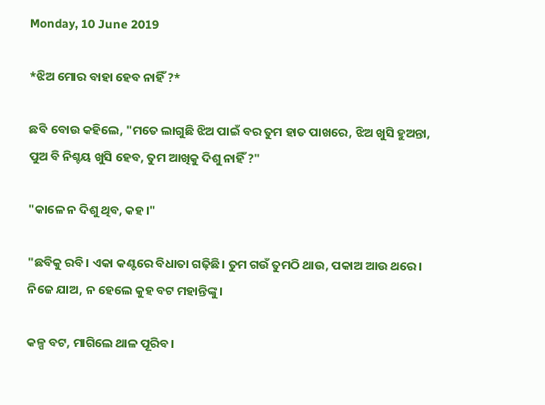Monday, 10 June 2019

*ଝିଅ ମୋର ବାହା ହେବ ନାହିଁ ?*

ଛବି ବୋଉ କହିଲେ, "ମତେ ଲାଗୁଛି ଝିଅ ପାଇଁ ବର ତୁମ ହାତ ପାଖରେ, ଝିଅ ଖୁସି ହୁଅନ୍ତା, ପୁଅ ବି ନିଶ୍ଚୟ ଖୁସି ହେବ, ତୁମ ଆଖିକୁ ଦିଶୁ ନାହିଁ ?"

"କାଳେ ନ ଦିଶୁ ଥିବ, କହ।"

"ଛବିକୁ ରବି। ଏକା କଣ୍ଟରେ ବିଧାତା ଗଢ଼ିଛି। ତୁମ ଗଉଁ ତୁମଠି ଥାଉ, ପକାଅ ଆଉ ଥରେ। ନିଜେ ଯାଅ, ନ ହେଲେ କୁହ ବଟ ମହାନ୍ତିଙ୍କୁ।

କଳ୍ପ ବଟ, ମାଗିଲେ ଥାଳ ପୂରିବ।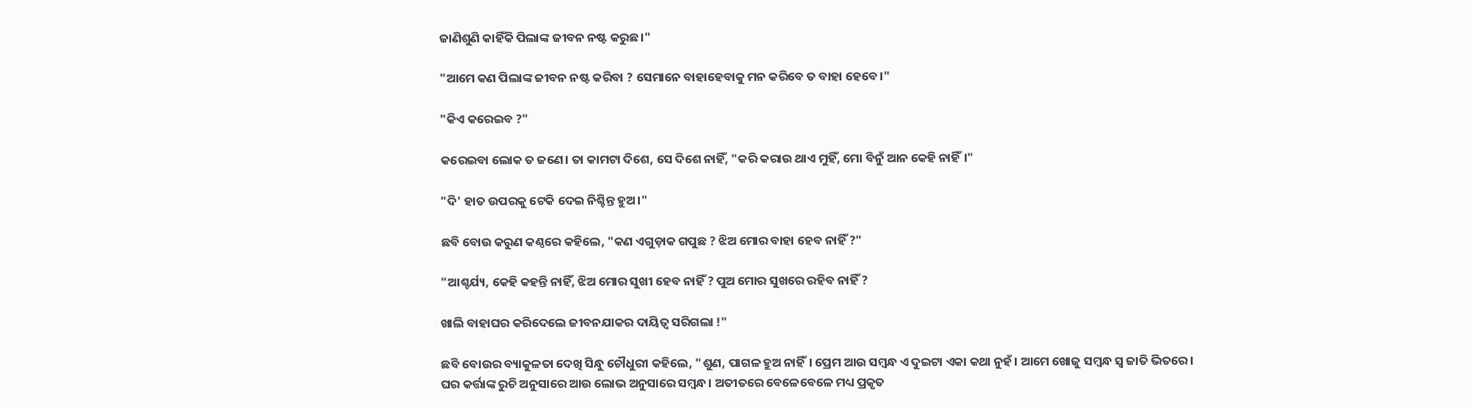ଜାଣିଶୁଣି କାହିଁକି ପିଲାଙ୍କ ଜୀବନ ନଷ୍ଟ କରୁଛ।"

"ଆମେ କଣ ପିଲାଙ୍କ ଜୀବନ ନଷ୍ଟ କରିବା ? ସେମାନେ ବାହାହେବାକୁ ମନ କରିବେ ତ ବାହା ହେବେ।"

"କିଏ କରେଇବ ?"

କରେଇବା ଲୋକ ତ ଜଣେ। ତା କାମଟା ଦିଶେ, ସେ ଦିଶେ ନାହିଁ, "କରି କରାଉ ଥାଏ ମୁହିଁ, ମୋ ବିନୁଁ ଆନ କେହି ନାହିଁ।"

"ଦି' ହାତ ଉପରକୁ ଟେକି ଦେଇ ନିଶ୍ଚିନ୍ତ ହୁଅ।"

ଛବି ବୋଉ କରୁଣ କଣ୍ଠରେ କହିଲେ, "କଣ ଏଗୁଡ଼ାକ ଗପୁଛ ? ଝିଅ ମୋର ବାହା ହେବ ନାହିଁ ?"

"ଆଶ୍ଚର୍ଯ୍ୟ, କେହି କହନ୍ତି ନାହିଁ, ଝିଅ ମୋର ସୁଖୀ ହେବ ନାହିଁ ? ପୁଅ ମୋର ସୁଖରେ ରହିବ ନାହିଁ ?

ଖାଲି ବାହାଘର କରିଦେଲେ ଜୀବନଯାକର ଦାୟିତ୍ବ ସରିଗଲା !"

ଛବି ବୋଉର ବ୍ୟାକୁଳତା ଦେଖି ସିନ୍ଧୁ ଚୌଧୁରୀ କହିଲେ, "ଶୁଣ, ପାଗଳ ହୁଅ ନାହିଁ। ପ୍ରେମ ଆଉ ସମ୍ବନ୍ଧ ଏ ଦୁଇଟା ଏକା କଥା ନୁହଁ। ଆମେ ଖୋଜୁ ସମ୍ବନ୍ଧ ସ୍ୱ ଜାତି ଭିତରେ। ଘର କର୍ତ୍ତାଙ୍କ ରୁଚି ଅନୁସାରେ ଆଉ ଲୋଭ ଅନୁସାରେ ସମ୍ବନ୍ଧ। ଅତୀତରେ ବେଳେବେଳେ ମଧ୍ୟ ପ୍ରକୃତ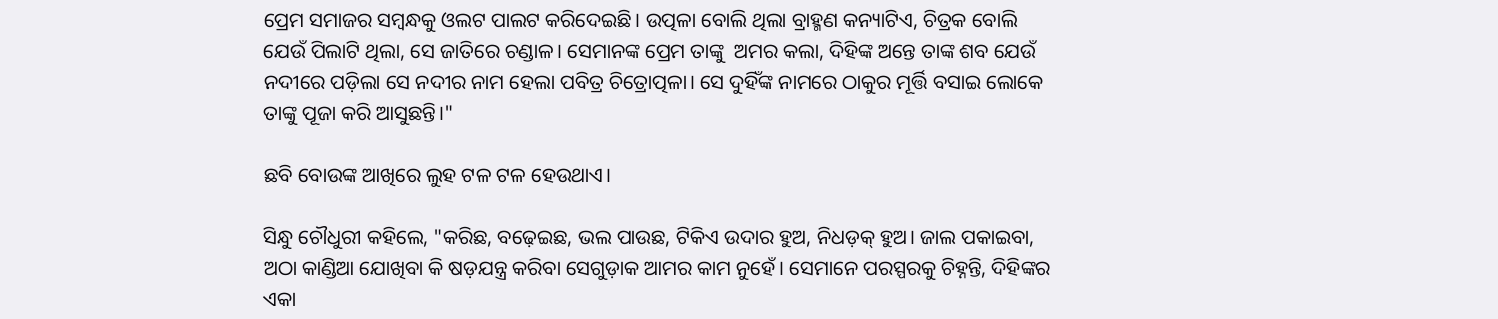ପ୍ରେମ ସମାଜର ସମ୍ବନ୍ଧକୁ ଓଲଟ ପାଲଟ କରିଦେଇଛି। ଉତ୍ପଳା ବୋଲି ଥିଲା ବ୍ରାହ୍ମଣ କନ୍ୟାଟିଏ, ଚିତ୍ରକ ବୋଲି ଯେଉଁ ପିଲାଟି ଥିଲା, ସେ ଜାତିରେ ଚଣ୍ଡାଳ। ସେମାନଙ୍କ ପ୍ରେମ ତାଙ୍କୁ  ଅମର କଲା, ଦିହିଙ୍କ ଅନ୍ତେ ତାଙ୍କ ଶବ ଯେଉଁ ନଦୀରେ ପଡ଼ିଲା ସେ ନଦୀର ନାମ ହେଲା ପବିତ୍ର ଚିତ୍ରୋତ୍ପଳା। ସେ ଦୁହିଁଙ୍କ ନାମରେ ଠାକୁର ମୂର୍ତ୍ତି ବସାଇ ଲୋକେ ତାଙ୍କୁ ପୂଜା କରି ଆସୁଛନ୍ତି।"

ଛବି ବୋଉଙ୍କ ଆଖିରେ ଲୁହ ଟଳ ଟଳ ହେଉଥାଏ।

ସିନ୍ଧୁ ଚୌଧୁରୀ କହିଲେ, "କରିଛ, ବଢ଼େଇଛ, ଭଲ ପାଉଛ, ଟିକିଏ ଉଦାର ହୁଅ, ନିଧଡ଼କ୍ ହୁଅ। ଜାଲ ପକାଇବା, ଅଠା କାଣ୍ଡିଆ ଯୋଖିବା କି ଷଡ଼ଯନ୍ତ୍ର କରିବା ସେଗୁଡ଼ାକ ଆମର କାମ ନୁହେଁ। ସେମାନେ ପରସ୍ପରକୁ ଚିହ୍ନନ୍ତି, ଦିହିଙ୍କର ଏକା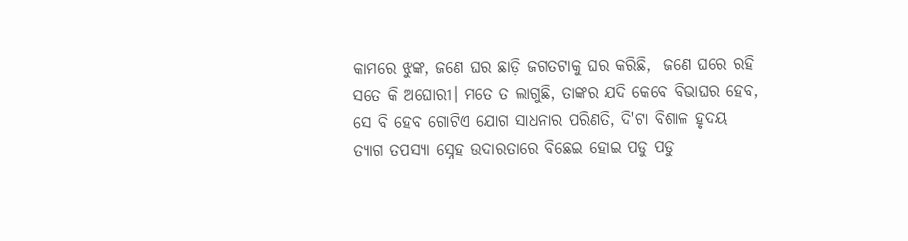କାମରେ ଝୁଙ୍କ, ଜଣେ ଘର ଛାଡ଼ି ଜଗତଟାକୁ ଘର କରିଛି,  ଜଣେ ଘରେ ରହି ସତେ କି ଅଘୋରୀ। ମତେ ତ ଲାଗୁଛି, ତାଙ୍କର ଯଦି କେବେ ବିଭାଘର ହେବ, ସେ ବି ହେବ ଗୋଟିଏ ଯୋଗ ସାଧନାର ପରିଣତି, ଦି'ଟା ବିଶାଳ ହୃଦୟ ତ୍ୟାଗ ତପସ୍ୟା ସ୍ନେହ ଉଦାରତାରେ ବିଛେଇ ହୋଇ ପଡୁ ପଡୁ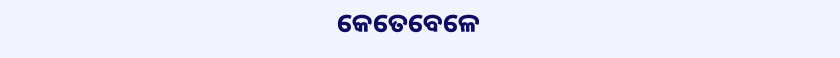କେତେବେଳେ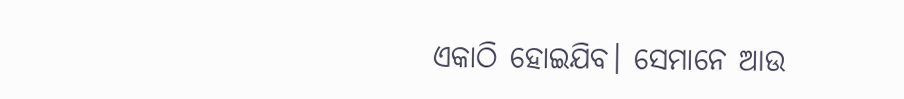ଏକାଠି ହୋଇଯିବ। ସେମାନେ ଆଉ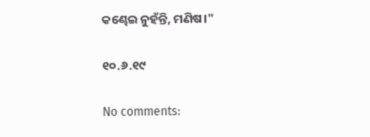କଣ୍ଢେଇ ନୁହଁନ୍ତି, ମଣିଷ।"

୧୦.୬.୧୯

No comments: